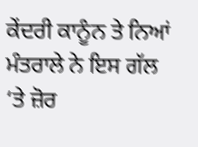ਕੇਂਦਰੀ ਕਾਨੂੰਨ ਤੇ ਨਿਆਂ ਮੰਤਰਾਲੇ ਨੇ ਇਸ ਗੱਲ ‘ਤੇ ਜ਼ੋਰ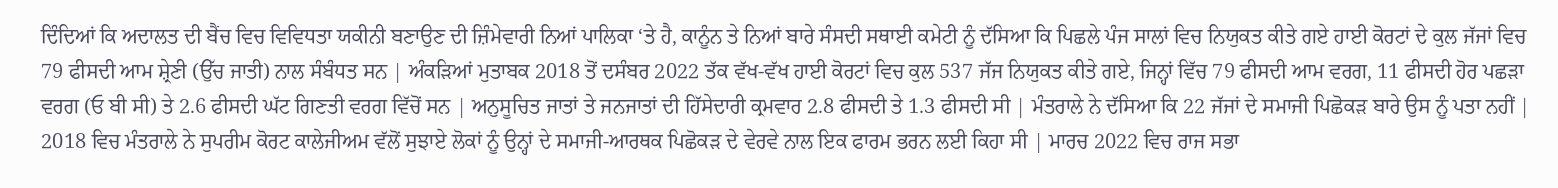ਦਿੰਦਿਆਂ ਕਿ ਅਦਾਲਤ ਦੀ ਬੈਂਚ ਵਿਚ ਵਿਵਿਧਤਾ ਯਕੀਨੀ ਬਣਾਉਣ ਦੀ ਜ਼ਿੰਮੇਵਾਰੀ ਨਿਆਂ ਪਾਲਿਕਾ ‘ਤੇ ਹੈ, ਕਾਨੂੰਨ ਤੇ ਨਿਆਂ ਬਾਰੇ ਸੰਸਦੀ ਸਥਾਈ ਕਮੇਟੀ ਨੂੰ ਦੱਸਿਆ ਕਿ ਪਿਛਲੇ ਪੰਜ ਸਾਲਾਂ ਵਿਚ ਨਿਯੁਕਤ ਕੀਤੇ ਗਏ ਹਾਈ ਕੋਰਟਾਂ ਦੇ ਕੁਲ ਜੱਜਾਂ ਵਿਚ 79 ਫੀਸਦੀ ਆਮ ਸ਼੍ਰੇਣੀ (ਉੱਚ ਜਾਤੀ) ਨਾਲ ਸੰਬੰਧਤ ਸਨ | ਅੰਕੜਿਆਂ ਮੁਤਾਬਕ 2018 ਤੋਂ ਦਸੰਬਰ 2022 ਤੱਕ ਵੱਖ-ਵੱਖ ਹਾਈ ਕੋਰਟਾਂ ਵਿਚ ਕੁਲ 537 ਜੱਜ ਨਿਯੁਕਤ ਕੀਤੇ ਗਏ, ਜਿਨ੍ਹਾਂ ਵਿੱਚ 79 ਫੀਸਦੀ ਆਮ ਵਰਗ, 11 ਫੀਸਦੀ ਹੋਰ ਪਛੜਾ ਵਰਗ (ਓ ਬੀ ਸੀ) ਤੇ 2.6 ਫੀਸਦੀ ਘੱਟ ਗਿਣਤੀ ਵਰਗ ਵਿੱਚੋਂ ਸਨ | ਅਨੁਸੂਚਿਤ ਜਾਤਾਂ ਤੇ ਜਨਜਾਤਾਂ ਦੀ ਹਿੱਸੇਦਾਰੀ ਕ੍ਰਮਵਾਰ 2.8 ਫੀਸਦੀ ਤੇ 1.3 ਫੀਸਦੀ ਸੀ | ਮੰਤਰਾਲੇ ਨੇ ਦੱਸਿਆ ਕਿ 22 ਜੱਜਾਂ ਦੇ ਸਮਾਜੀ ਪਿਛੋਕੜ ਬਾਰੇ ਉਸ ਨੂੰ ਪਤਾ ਨਹੀਂ | 2018 ਵਿਚ ਮੰਤਰਾਲੇ ਨੇ ਸੁਪਰੀਮ ਕੋਰਟ ਕਾਲੇਜੀਅਮ ਵੱਲੋਂ ਸੁਝਾਏ ਲੋਕਾਂ ਨੂੰ ਉਨ੍ਹਾਂ ਦੇ ਸਮਾਜੀ-ਆਰਥਕ ਪਿਛੋਕੜ ਦੇ ਵੇਰਵੇ ਨਾਲ ਇਕ ਫਾਰਮ ਭਰਨ ਲਈ ਕਿਹਾ ਸੀ | ਮਾਰਚ 2022 ਵਿਚ ਰਾਜ ਸਭਾ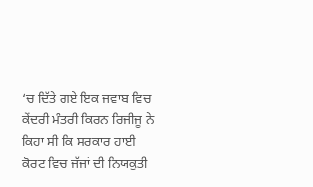‘ਚ ਦਿੱਤੇ ਗਏ ਇਕ ਜਵਾਬ ਵਿਚ ਕੇਂਦਰੀ ਮੰਤਰੀ ਕਿਰਨ ਰਿਜੀਜੂ ਨੇ ਕਿਹਾ ਸੀ ਕਿ ਸਰਕਾਰ ਹਾਈ ਕੋਰਟ ਵਿਚ ਜੱਜਾਂ ਦੀ ਨਿਯਕੁਤੀ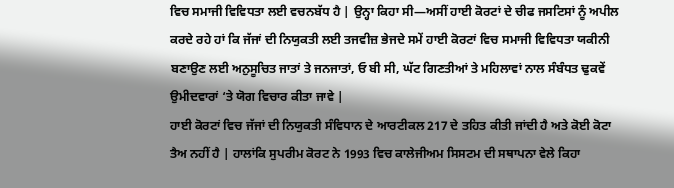ਵਿਚ ਸਮਾਜੀ ਵਿਵਿਧਤਾ ਲਈ ਵਚਨਬੱਧ ਹੈ | ਉਨ੍ਹਾ ਕਿਹਾ ਸੀ—ਅਸੀਂ ਹਾਈ ਕੋਰਟਾਂ ਦੇ ਚੀਫ ਜਸਟਿਸਾਂ ਨੂੰ ਅਪੀਲ ਕਰਦੇ ਰਹੇ ਹਾਂ ਕਿ ਜੱਜਾਂ ਦੀ ਨਿਯੁਕਤੀ ਲਈ ਤਜਵੀਜ਼ ਭੇਜਦੇ ਸਮੇਂ ਹਾਈ ਕੋਰਟਾਂ ਵਿਚ ਸਮਾਜੀ ਵਿਵਿਧਤਾ ਯਕੀਨੀ ਬਣਾਉਣ ਲਈ ਅਨੁਸੂਚਿਤ ਜਾਤਾਂ ਤੇ ਜਨਜਾਤਾਂ, ਓ ਬੀ ਸੀ, ਘੱਟ ਗਿਣਤੀਆਂ ਤੇ ਮਹਿਲਾਵਾਂ ਨਾਲ ਸੰਬੰਧਤ ਢੁਕਵੇਂ ਉਮੀਦਵਾਰਾਂ ‘ਤੇ ਯੋਗ ਵਿਚਾਰ ਕੀਤਾ ਜਾਵੇ |
ਹਾਈ ਕੋਰਟਾਂ ਵਿਚ ਜੱਜਾਂ ਦੀ ਨਿਯੁਕਤੀ ਸੰਵਿਧਾਨ ਦੇ ਆਰਟੀਕਲ 217 ਦੇ ਤਹਿਤ ਕੀਤੀ ਜਾਂਦੀ ਹੈ ਅਤੇ ਕੋਈ ਕੋਟਾ ਤੈਅ ਨਹੀਂ ਹੈ | ਹਾਲਾਂਕਿ ਸੁਪਰੀਮ ਕੋਰਟ ਨੇ 1993 ਵਿਚ ਕਾਲੇਜੀਅਮ ਸਿਸਟਮ ਦੀ ਸਥਾਪਨਾ ਵੇਲੇ ਕਿਹਾ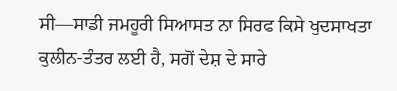ਸੀ—ਸਾਡੀ ਜਮਹੂਰੀ ਸਿਆਸਤ ਨਾ ਸਿਰਫ ਕਿਸੇ ਖੁਦਸਾਖਤਾ ਕੁਲੀਨ-ਤੰਤਰ ਲਈ ਹੈ, ਸਗੋਂ ਦੇਸ਼ ਦੇ ਸਾਰੇ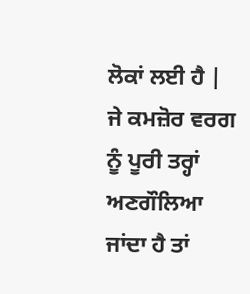ਲੋਕਾਂ ਲਈ ਹੈ | ਜੇ ਕਮਜ਼ੋਰ ਵਰਗ ਨੂੰ ਪੂਰੀ ਤਰ੍ਹਾਂ ਅਣਗੌਲਿਆ ਜਾਂਦਾ ਹੈ ਤਾਂ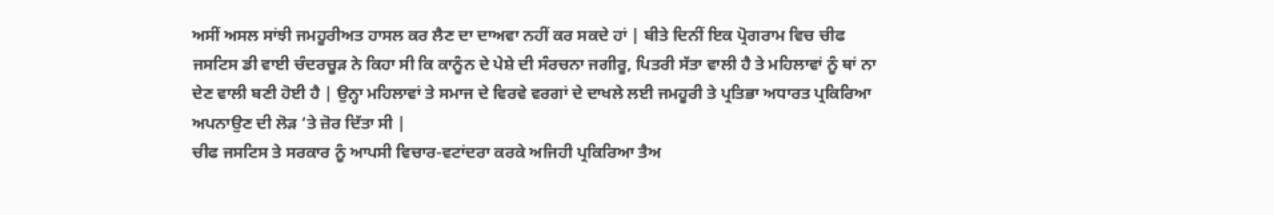ਅਸੀਂ ਅਸਲ ਸਾਂਝੀ ਜਮਹੂਰੀਅਤ ਹਾਸਲ ਕਰ ਲੈਣ ਦਾ ਦਾਅਵਾ ਨਹੀਂ ਕਰ ਸਕਦੇ ਹਾਂ | ਬੀਤੇ ਦਿਨੀਂ ਇਕ ਪ੍ਰੋਗਰਾਮ ਵਿਚ ਚੀਫ ਜਸਟਿਸ ਡੀ ਵਾਈ ਚੰਦਰਚੂੜ ਨੇ ਕਿਹਾ ਸੀ ਕਿ ਕਾਨੂੰਨ ਦੇ ਪੇਸ਼ੇ ਦੀ ਸੰਰਚਨਾ ਜਗੀਰੂ, ਪਿਤਰੀ ਸੱਤਾ ਵਾਲੀ ਹੈ ਤੇ ਮਹਿਲਾਵਾਂ ਨੂੰ ਥਾਂ ਨਾ ਦੇਣ ਵਾਲੀ ਬਣੀ ਹੋਈ ਹੈ | ਉਨ੍ਹਾ ਮਹਿਲਾਵਾਂ ਤੇ ਸਮਾਜ ਦੇ ਵਿਰਵੇ ਵਰਗਾਂ ਦੇ ਦਾਖਲੇ ਲਈ ਜਮਹੂਰੀ ਤੇ ਪ੍ਰਤਿਭਾ ਅਧਾਰਤ ਪ੍ਰਕਿਰਿਆ ਅਪਨਾਉਣ ਦੀ ਲੋੜ ‘ਤੇ ਜ਼ੋਰ ਦਿੱਤਾ ਸੀ |
ਚੀਫ ਜਸਟਿਸ ਤੇ ਸਰਕਾਰ ਨੂੰ ਆਪਸੀ ਵਿਚਾਰ-ਵਟਾਂਦਰਾ ਕਰਕੇ ਅਜਿਹੀ ਪ੍ਰਕਿਰਿਆ ਤੈਅ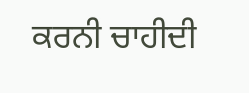ਕਰਨੀ ਚਾਹੀਦੀ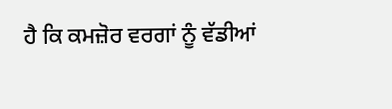ਹੈ ਕਿ ਕਮਜ਼ੋਰ ਵਰਗਾਂ ਨੂੰ ਵੱਡੀਆਂ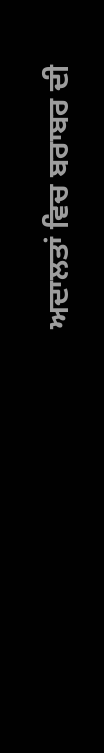ਅਦਾਲਤਾਂ ਵਿਚ ਬਰਾਬਰ ਦੀ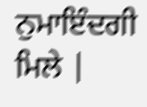ਨੁਮਾਇੰਦਗੀ ਮਿਲੇ |